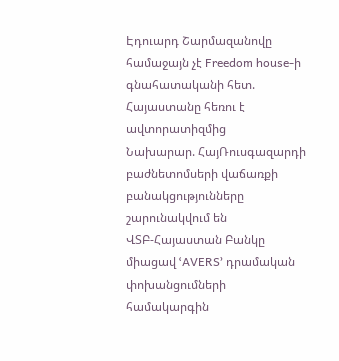Էդուարդ Շարմազանովը համաջայն չէ Freedom house-ի գնահատականի հետ. Հայաստանը հեռու է ավտորատիզմից
Նախարար. ՀայՌուսգազարդի բաժնետոմսերի վաճառքի բանակցությունները շարունակվում են
ՎՏԲ-Հայաստան Բանկը միացավ ՙAVERS՚ դրամական փոխանցումների համակարգին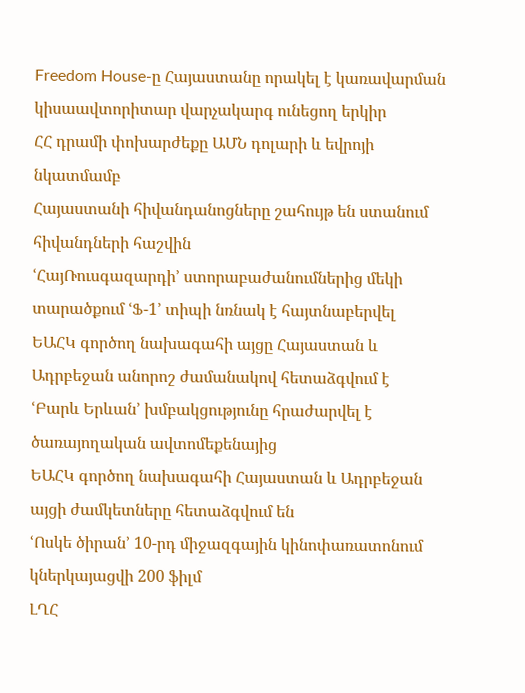Freedom House-ը Հայաստանը որակել է կառավարման կիսաավտորիտար վարչակարգ ունեցող երկիր
ՀՀ դրամի փոխարժեքը ԱՄՆ դոլարի և եվրոյի նկատմամբ
Հայաստանի հիվանդանոցները շահույթ են ստանում հիվանդների հաշվին
ՙՀայՌուսգազարդի՚ ստորաբաժանումներից մեկի տարածքում ՙՖ-1՚ տիպի նռնակ է հայտնաբերվել
ԵԱՀԿ գործող նախագահի այցը Հայաստան և Ադրբեջան անորոշ ժամանակով հետաձգվում է
ՙԲարև Երևան՚ խմբակցությունը հրաժարվել է ծառայողական ավտոմեքենայից
ԵԱՀԿ գործող նախագահի Հայաստան և Ադրբեջան այցի ժամկետները հետաձգվում են
ՙՈսկե ծիրան՚ 10-րդ միջազգային կինոփառատոնում կներկայացվի 200 ֆիլմ
ԼՂՀ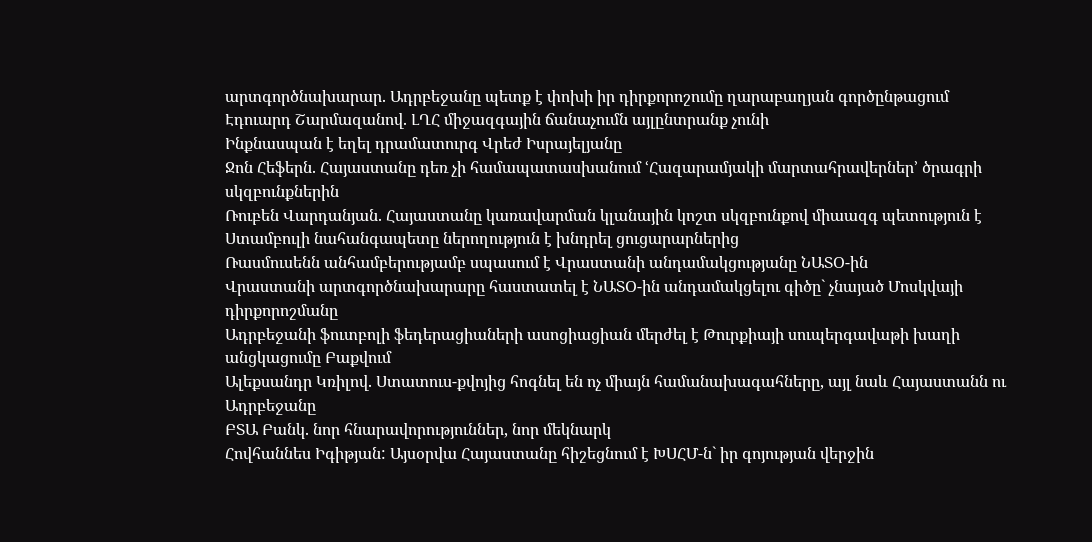արտգործնախարար. Ադրբեջանը պետք է փոխի իր դիրքորոշումը ղարաբաղյան գործընթացում
Էդուարդ Շարմազանով. ԼՂՀ միջազգային ճանաչումն այլընտրանք չունի
Ինքնասպան է եղել դրամատուրգ Վրեժ Իսրայելյանը
Ջոն Հեֆերն. Հայաստանը դեռ չի համապատասխանում ՙՀազարամյակի մարտահրավերներ՚ ծրագրի սկզբունքներին
Ռուբեն Վարդանյան. Հայաստանը կառավարման կլանային կոշտ սկզբունքով միաազգ պետություն է
Ստամբուլի նահանգապետը ներողություն է խնդրել ցուցարարներից
Ռասմուսենն անհամբերությամբ սպասում է Վրաստանի անդամակցությանը ՆԱՏՕ-ին
Վրաստանի արտգործնախարարը հաստատել է ՆԱՏՕ-ին անդամակցելու գիծը` չնայած Մոսկվայի դիրքորոշմանը
Ադրբեջանի ֆուտբոլի ֆեդերացիաների ասոցիացիան մերժել է Թուրքիայի սուպերգավաթի խաղի անցկացումը Բաքվում
Ալեքսանդր Կռիլով. Ստատուս-քվոյից հոգնել են ոչ միայն համանախագահները, այլ նաև Հայաստանն ու Ադրբեջանը
ԲՏԱ Բանկ. նոր հնարավորություններ, նոր մեկնարկ
Հովհաննես Իգիթյան: Այսօրվա Հայաստանը հիշեցնում է ԽՍՀՄ-ն` իր գոյության վերջին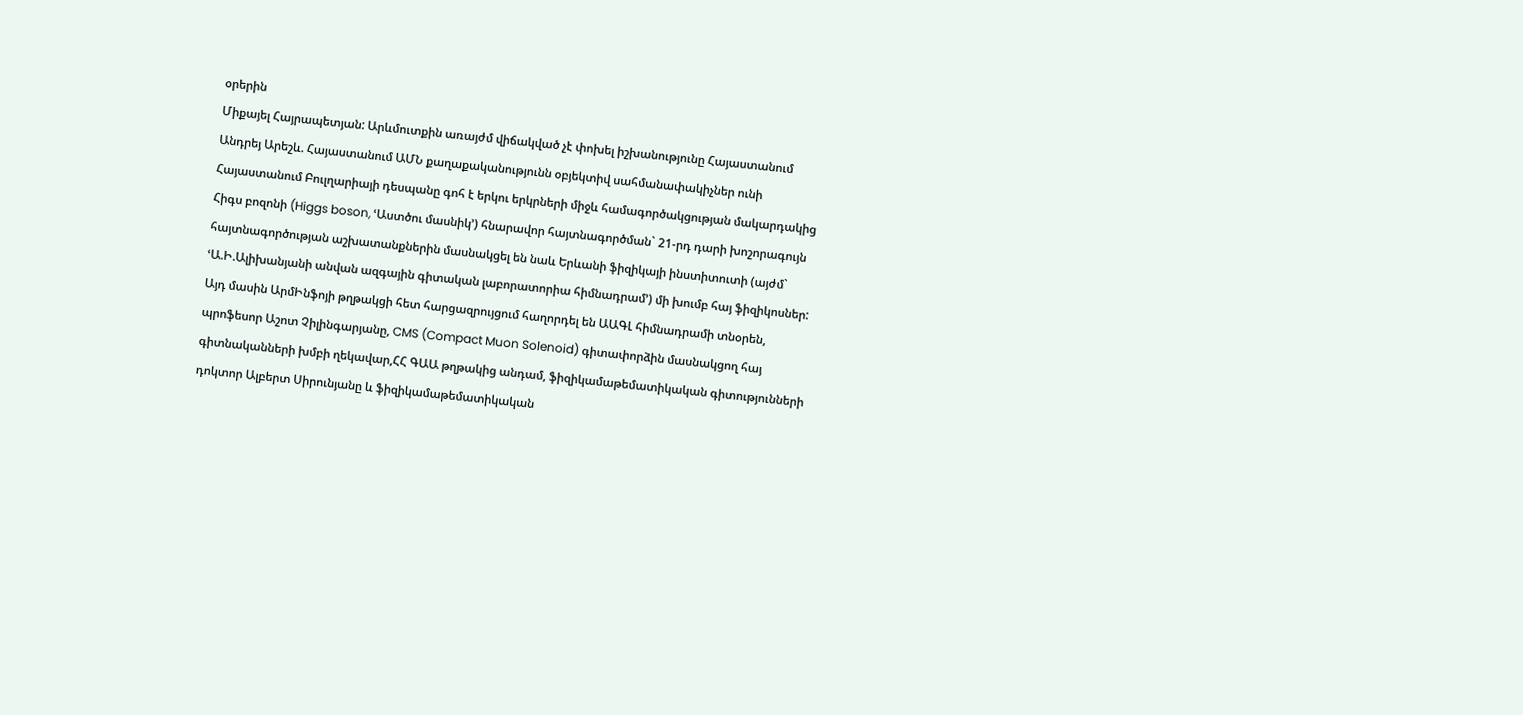օրերին
Միքայել Հայրապետյան: Արևմուտքին առայժմ վիճակված չէ փոխել իշխանությունը Հայաստանում
Անդրեյ Արեշև. Հայաստանում ԱՄՆ քաղաքականությունն օբյեկտիվ սահմանափակիչներ ունի
Հայաստանում Բուլղարիայի դեսպանը գոհ է երկու երկրների միջև համագործակցության մակարդակից
Հիգս բոզոնի (Higgs boson, ՙԱստծու մասնիկ՚) հնարավոր հայտնագործման` 21-րդ դարի խոշորագույն հայտնագործության աշխատանքներին մասնակցել են նաև Երևանի ֆիզիկայի ինստիտուտի (այժմ` ՙԱ.Ի.Ալիխանյանի անվան ազգային գիտական լաբորատորիա հիմնադրամ՚) մի խումբ հայ ֆիզիկոսներ: Այդ մասին ԱրմԻնֆոյի թղթակցի հետ հարցազրույցում հաղորդել են ԱԱԳԼ հիմնադրամի տնօրեն, պրոֆեսոր Աշոտ Չիլինգարյանը, CMS (Compact Muon Solenoid) գիտափորձին մասնակցող հայ գիտնականների խմբի ղեկավար,ՀՀ ԳԱԱ թղթակից անդամ, ֆիզիկամաթեմատիկական գիտությունների դոկտոր Ալբերտ Սիրունյանը և ֆիզիկամաթեմատիկական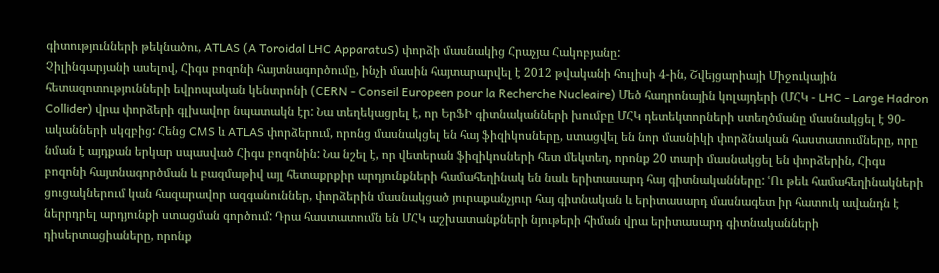գիտությունների թեկնածու, ATLAS (A Toroidal LHC ApparatuS) փորձի մասնակից Հրաչյա Հակոբյանը:
Չիլինգարյանի ասելով, Հիգս բոզոնի հայտնագործումը, ինչի մասին հայտարարվել է 2012 թվականի հուլիսի 4-ին, Շվեյցարիայի Միջուկային հետազոտությունների եվրոպական կենտրոնի (CERN - Conseil Europeen pour la Recherche Nucleaire) Մեծ հադրոնային կոլայդերի (ՄՀԿ - LHC - Large Hadron Collider) վրա փորձերի գլխավոր նպատակն էր: Նա տեղեկացրել է, որ ԵրՖԻ գիտնականների խումբը ՄՀԿ դետեկտորների ստեղծմանը մասնակցել է 90-ականների սկզբից: Հենց CMS և ATLAS փորձերում, որոնց մասնակցել են հայ ֆիզիկոսները, ստացվել են նոր մասնիկի փորձնական հաստատումները, որը նման է այդքան երկար սպասված Հիգս բոզոնին: Նա նշել է, որ վետերան ֆիզիկոսների հետ մեկտեղ, որոնք 20 տարի մասնակցել են փորձերին, Հիգս բոզոնի հայտնագործման և բազմաթիվ այլ հետաքրքիր արդյունքների համահեղինակ են նաև երիտասարդ հայ գիտնականները: ՙՈւ թեև համահեղինակների ցուցակներում կան հազարավոր ազգանուններ, փորձերին մասնակցած յուրաքանչյուր հայ գիտնական և երիտասարդ մասնագետ իր հատուկ ավանդն է ներրդրել արդյունքի ստացման գործում: Դրա հաստատումն են ՄՀԿ աշխատանքների նյութերի հիման վրա երիտասարդ գիտնականների դիսերտացիաները, որոնք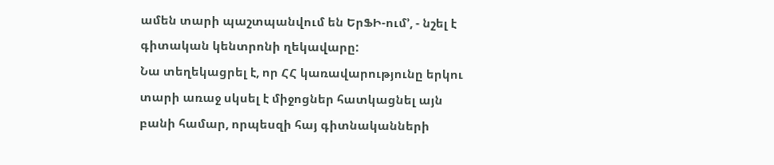ամեն տարի պաշտպանվում են ԵրՖԻ-ում՚, - նշել է գիտական կենտրոնի ղեկավարը:
Նա տեղեկացրել է, որ ՀՀ կառավարությունը երկու տարի առաջ սկսել է միջոցներ հատկացնել այն բանի համար, որպեսզի հայ գիտնականների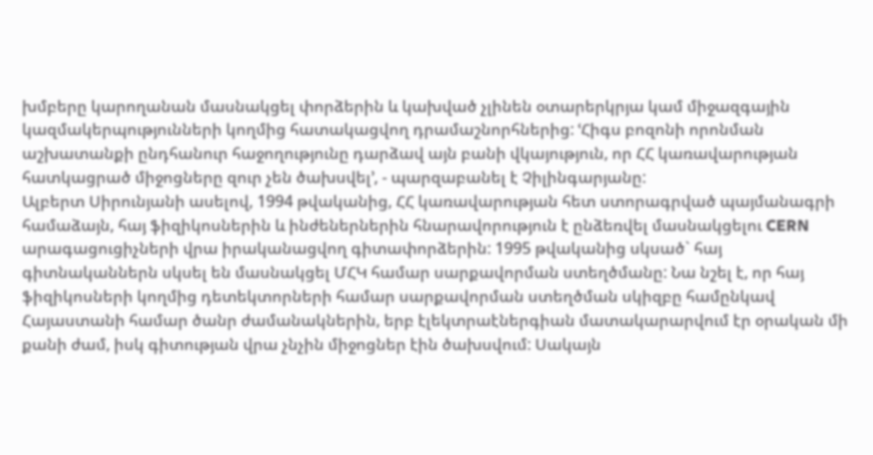խմբերը կարողանան մասնակցել փորձերին և կախված չլինեն օտարերկրյա կամ միջազգային կազմակերպությունների կողմից հատակացվող դրամաշնորհներից: ՙՀիգս բոզոնի որոնման աշխատանքի ընդհանուր հաջողությունը դարձավ այն բանի վկայություն, որ ՀՀ կառավարության հատկացրած միջոցները զուր չեն ծախսվել՚, - պարզաբանել է Չիլինգարյանը:
Ալբերտ Սիրունյանի ասելով, 1994 թվականից, ՀՀ կառավարության հետ ստորագրված պայմանագրի համաձայն, հայ ֆիզիկոսներին և ինժեներներին հնարավորություն է ընձեռվել մասնակցելու CERN արագացուցիչների վրա իրականացվող գիտափորձերին: 1995 թվականից սկսած` հայ գիտնականներն սկսել են մասնակցել ՄՀԿ համար սարքավորման ստեղծմանը: Նա նշել է, որ հայ ֆիզիկոսների կողմից դետեկտորների համար սարքավորման ստեղծման սկիզբը համընկավ Հայաստանի համար ծանր ժամանակներին, երբ էլեկտրաէներգիան մատակարարվում էր օրական մի քանի ժամ, իսկ գիտության վրա չնչին միջոցներ էին ծախսվում: Սակայն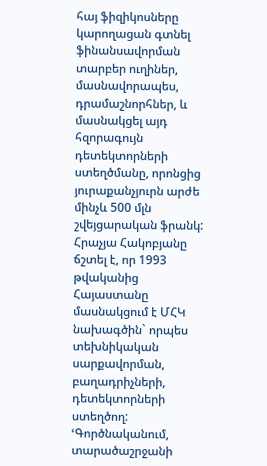հայ ֆիզիկոսները կարողացան գտնել ֆինանսավորման տարբեր ուղիներ, մասնավորապես, դրամաշնորհներ, և մասնակցել այդ հզորագույն դետեկտորների ստեղծմանը, որոնցից յուրաքանչյուրն արժե մինչև 500 մլն շվեյցարական ֆրանկ:
Հրաչյա Հակոբյանը ճշտել է, որ 1993 թվականից Հայաստանը մասնակցում է ՄՀԿ նախագծին` որպես տեխնիկական սարքավորման, բաղադրիչների, դետեկտորների ստեղծող: ՙԳործնականում, տարածաշրջանի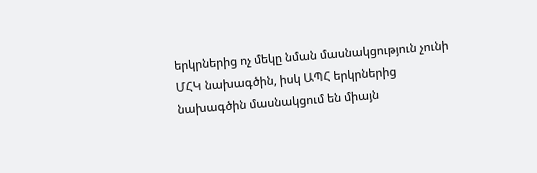երկրներից ոչ մեկը նման մասնակցություն չունի ՄՀԿ նախագծին, իսկ ԱՊՀ երկրներից նախագծին մասնակցում են միայն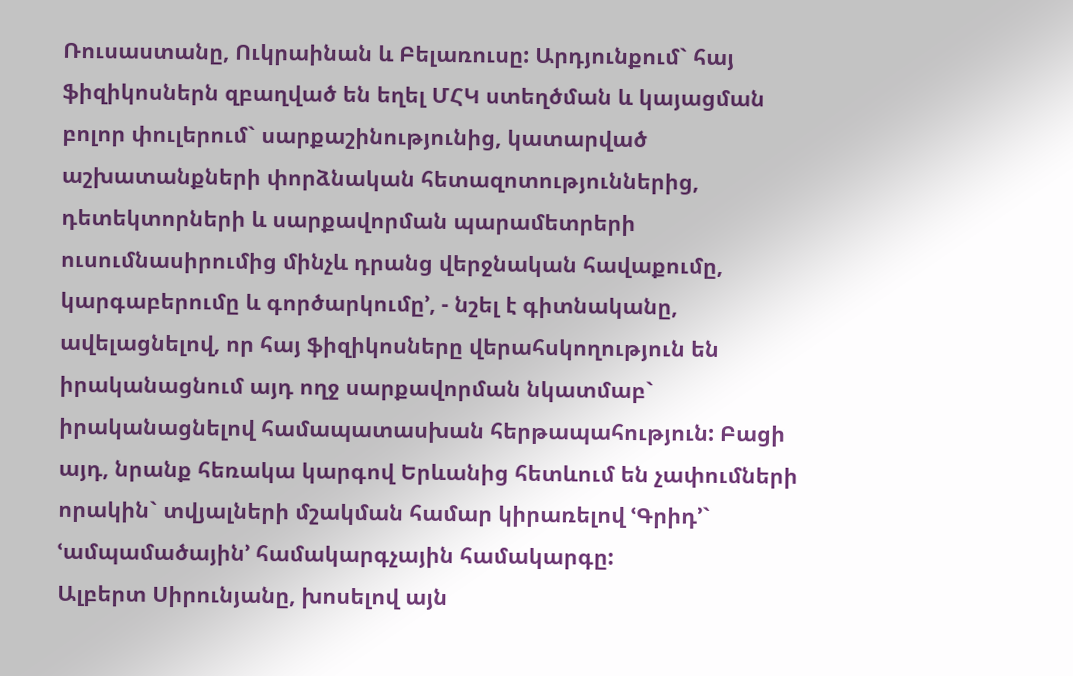Ռուսաստանը, Ուկրաինան և Բելառուսը: Արդյունքում` հայ ֆիզիկոսներն զբաղված են եղել ՄՀԿ ստեղծման և կայացման բոլոր փուլերում` սարքաշինությունից, կատարված աշխատանքների փորձնական հետազոտություններից, դետեկտորների և սարքավորման պարամետրերի ուսումնասիրումից մինչև դրանց վերջնական հավաքումը, կարգաբերումը և գործարկումը՚, - նշել է գիտնականը, ավելացնելով, որ հայ ֆիզիկոսները վերահսկողություն են իրականացնում այդ ողջ սարքավորման նկատմաբ` իրականացնելով համապատասխան հերթապահություն: Բացի այդ, նրանք հեռակա կարգով Երևանից հետևում են չափումների որակին` տվյալների մշակման համար կիրառելով ՙԳրիդ՚` ՙամպամածային՚ համակարգչային համակարգը:
Ալբերտ Սիրունյանը, խոսելով այն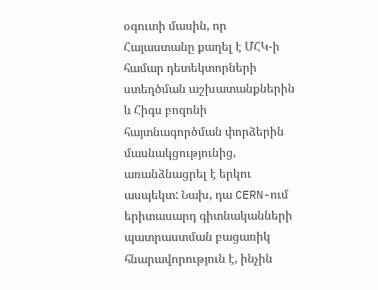օգուտի մասին, որ Հայաստանը քաղել է ՄՀԿ-ի համար դետեկտորների ստեղծման աշխատանքներին և Հիգս բոզոնի հայտնագործման փորձերին մասնակցությունից, առանձնացրել է երկու ասպեկտ: Նախ, դա CERN-ում երիտասարդ գիտնականների պատրաստման բացառիկ հնարավորություն է, ինչին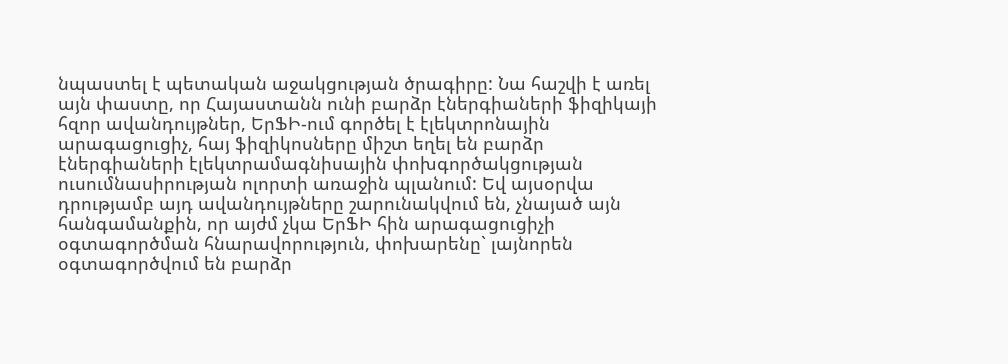նպաստել է պետական աջակցության ծրագիրը: Նա հաշվի է առել այն փաստը, որ Հայաստանն ունի բարձր էներգիաների ֆիզիկայի հզոր ավանդույթներ, ԵրՖԻ-ում գործել է էլեկտրոնային արագացուցիչ, հայ ֆիզիկոսները միշտ եղել են բարձր էներգիաների էլեկտրամագնիսային փոխգործակցության ուսումնասիրության ոլորտի առաջին պլանում: Եվ այսօրվա դրությամբ այդ ավանդույթները շարունակվում են, չնայած այն հանգամանքին, որ այժմ չկա ԵրՖԻ հին արագացուցիչի օգտագործման հնարավորություն, փոխարենը` լայնորեն օգտագործվում են բարձր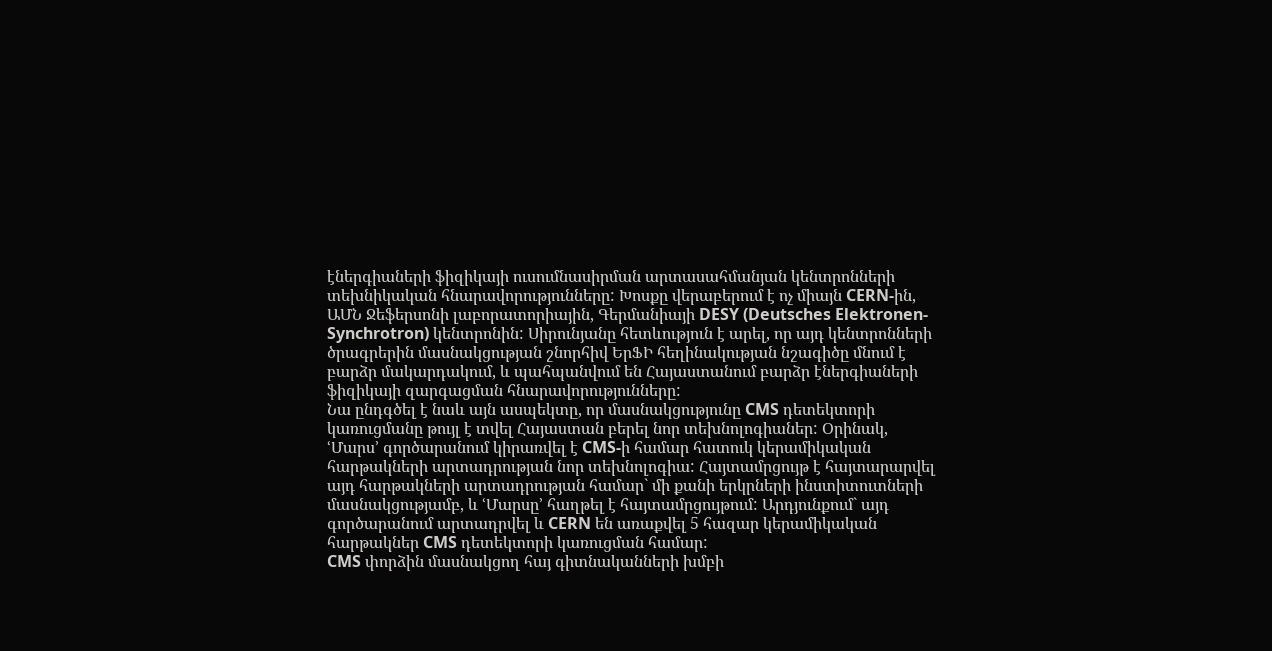էներգիաների ֆիզիկայի ուսումնասիրման արտասահմանյան կենտրոնների տեխնիկական հնարավորությունները: Խոսքը վերաբերում է ոչ միայն CERN-ին, ԱՄՆ Ջեֆերսոնի լաբորատորիային, Գերմանիայի DESY (Deutsches Elektronen-Synchrotron) կենտրոնին: Սիրունյանը հետևություն է արել, որ այդ կենտրոնների ծրագրերին մասնակցության շնորհիվ ԵրՖԻ հեղինակության նշագիծը մնում է բարձր մակարդակում, և պահպանվում են Հայաստանում բարձր էներգիաների ֆիզիկայի զարգացման հնարավորությունները:
Նա ընդգծել է նաև այն ասպեկտը, որ մասնակցությունը CMS դետեկտորի կառուցմանը թույլ է տվել Հայաստան բերել նոր տեխնոլոգիաներ: Օրինակ, ՙՄարս՚ գործարանում կիրառվել է CMS-ի համար հատուկ կերամիկական հարթակների արտադրության նոր տեխնոլոգիա: Հայտամրցույթ է հայտարարվել այդ հարթակների արտադրության համար` մի քանի երկրների ինստիտուտների մասնակցությամբ, և ՙՄարսը՚ հաղթել է հայտամրցույթում: Արդյունքում` այդ գործարանում արտադրվել և CERN են առաքվել 5 հազար կերամիկական հարթակներ CMS դետեկտորի կառուցման համար:
CMS փորձին մասնակցող հայ գիտնականների խմբի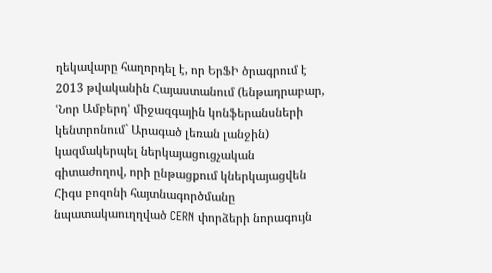ղեկավարը հաղորդել է, որ ԵրՖԻ ծրագրում է 2013 թվականին Հայաստանում (ենթադրաբար, ՙՆոր Ամբերդ՚ միջազգային կոնֆերանսների կենտրոնում` Արագած լեռան լանջին) կազմակերպել ներկայացուցչական գիտաժողով, որի ընթացքում կներկայացվեն Հիգս բոզոնի հայտնագործմանը նպատակաուղղված CERN փորձերի նորագույն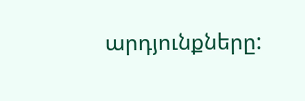արդյունքները: